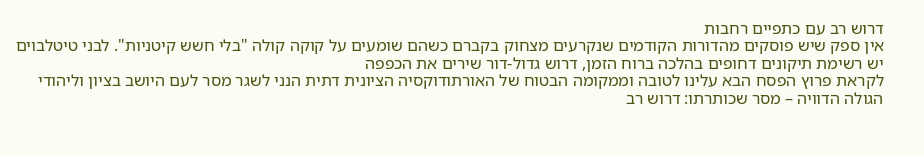דרוש רב עם כתפיים רחבות
אין ספק שיש פוסקים מהדורות הקודמים שנקרעים מצחוק בקברם כשהם שומעים על קוקה קולה "בלי חשש קיטניות". לבני טיטלבוים יש רשימת תיקונים דחופים בהלכה ברוח הזמן, דרוש גדול-דור שירים את הכפפה
לקראת פרוץ הפסח הבא עלינו לטובה וממקומה הבטוח של האורתודוקסיה הציונית דתית הנני לשגר מסר לעם היושב בציון וליהודי הגולה הדוויה – מסר שכותרתו: דרוש רב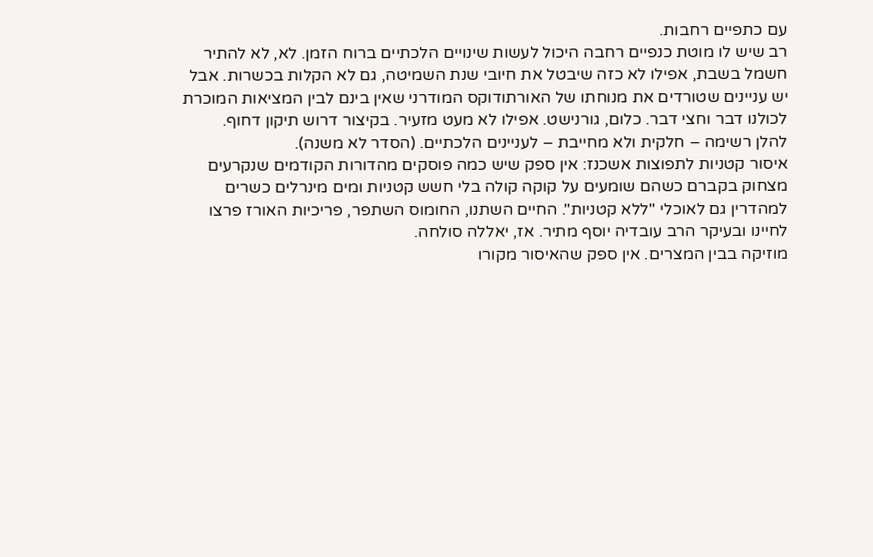עם כתפיים רחבות.
רב שיש לו מוטת כנפיים רחבה היכול לעשות שינויים הלכתיים ברוח הזמן. לא, לא להתיר חשמל בשבת, אפילו לא כזה שיבטל את חיובי שנת השמיטה, גם לא הקלות בכשרות. אבל יש עניינים שטורדים את מנוחתו של האורתודוקס המודרני שאין בינם לבין המציאות המוכרת לכולנו דבר וחצי דבר. כלום, גורנישט. אפילו לא מעט מזעיר. בקיצור דרוש תיקון דחוף.
להלן רשימה – חלקית ולא מחייבת – לעניינים הלכתיים. (הסדר לא משנה).
איסור קטניות לתפוצות אשכנז: אין ספק שיש כמה פוסקים מהדורות הקודמים שנקרעים מצחוק בקברם כשהם שומעים על קוקה קולה בלי חשש קטניות ומים מינרלים כשרים למהדרין גם לאוכלי "ללא קטניות". החיים השתנו, החומוס השתפר, פריכיות האורז פרצו לחיינו ובעיקר הרב עובדיה יוסף מתיר. אז, יאללה סולחה.
מוזיקה בבין המצרים. אין ספק שהאיסור מקורו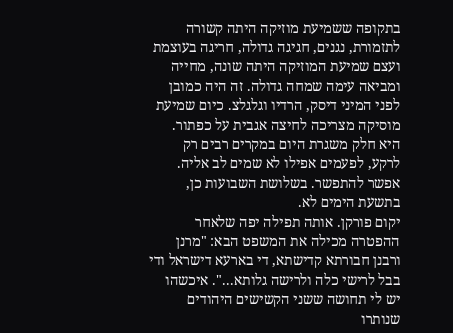בתקופה ששמיעת מוזיקה היתה קשורה לתזמורת, נגנים, חגיגה גדולה, חריגה בעוצמת ועצם שמיעת המוזיקה היתה שונה, מחייה ומביאה עימה שמחה גדולה. זה היה כמובן לפני המיני דיסק, הרדיו וגלגלצ. כיום שמיעת מוסיקה מצריכה לחיצה אגבית על כפתור. היא חלק משגרת היום במקרים רבים רק לרקע, לפעמים אפילו לא שמים לב אליה. אפשר להתפשר. בשלושת השבועות כן, בתשעת הימים לא.
יקום פורקן. אותה תפילה יפה שלאחר ההפטרה מכילה את המשפט הבא: "מרנן ורבנן חבורתא קדישתא, די בארעא דישראל ודי בבל לרישי כלה ולרישה גלותא...". איכשהו יש לי תחושה ששני הקשישים היהודים שנותרו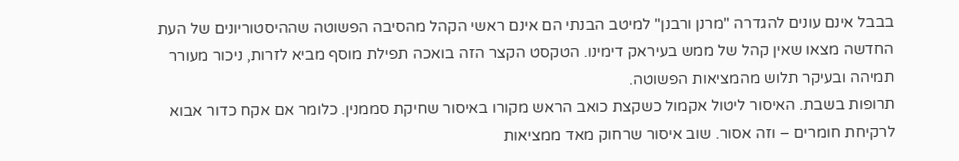בבבל אינם עונים להגדרה "מרנן ורבנן" למיטב הבנתי הם אינם ראשי הקהל מהסיבה הפשוטה שההיסטוריונים של העת החדשה מצאו שאין קהל של ממש בעיראק דימינו. הטקסט הקצר הזה בואכה תפילת מוסף מביא לזרות, ניכור מעורר תמיהה ובעיקר תלוש מהמציאות הפשוטה.
תרופות בשבת. האיסור ליטול אקמול כשקצת כואב הראש מקורו באיסור שחיקת סממנין. כלומר אם אקח כדור אבוא לרקיחת חומרים – וזה אסור. שוב איסור שרחוק מאד ממציאות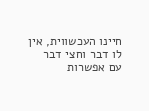חיינו העכשווית, אין לו דבר וחצי דבר עם אפשרות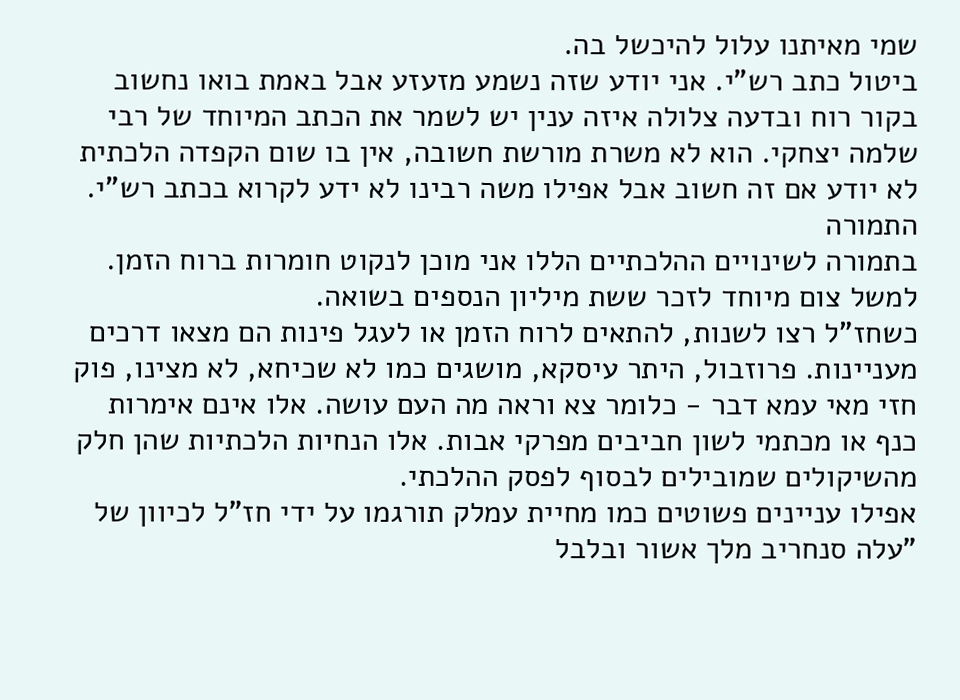שמי מאיתנו עלול להיכשל בה.
ביטול כתב רש"י. אני יודע שזה נשמע מזעזע אבל באמת בואו נחשוב בקור רוח ובדעה צלולה איזה ענין יש לשמר את הכתב המיוחד של רבי שלמה יצחקי. הוא לא משרת מורשת חשובה, אין בו שום הקפדה הלכתית לא יודע אם זה חשוב אבל אפילו משה רבינו לא ידע לקרוא בכתב רש"י.
התמורה
בתמורה לשינויים ההלכתיים הללו אני מוכן לנקוט חומרות ברוח הזמן. למשל צום מיוחד לזכר ששת מיליון הנספים בשואה.
כשחז"ל רצו לשנות, להתאים לרוח הזמן או לעגל פינות הם מצאו דרכים מעניינות. פרוזבול, היתר עיסקא, מושגים כמו לא שכיחא, לא מצינו, פוק חזי מאי עמא דבר - כלומר צא וראה מה העם עושה. אלו אינם אימרות כנף או מכתמי לשון חביבים מפרקי אבות. אלו הנחיות הלכתיות שהן חלק מהשיקולים שמובילים לבסוף לפסק ההלכתי.
אפילו עניינים פשוטים כמו מחיית עמלק תורגמו על ידי חז"ל לכיוון של "עלה סנחריב מלך אשור ובלבל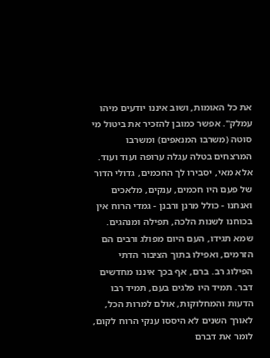את כל האומות, ושוב איננו יודעים מיהו עמלק". אפשר כמובן להזכיר את ביטול מי סוטה (משרבו המנאפים) ומשרבו המרצחים בטלה עגלה ערופה ועוד ועוד.
אלא מאי, יסבירו לך החכמים, גדולי הדור של פעם היו חכמים, ענקים, מלאכים ואנחנו - כולל מרנן ורבנן - גמדי הרוח אין בכוחנו לשנות הלכה, תפילה ומנהגים.
שמא תגידו, העם היום מפולג ורבים הם הזרמים, ואפילו בתוך הציבור הדתי הפילוג רב. ברם, אף בכך איננו מחדשים דבר. תמיד היו פלגים בעם, תמיד רבו הדעות והמחלוקות, אולם למרות הכל, לאורך השנים לא היססו ענקי הרוח לקום, לומר את דברם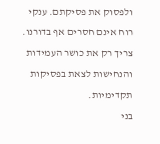ולפסוק את פסיקתם. ענקי רוח אינם חסרים אף בדורנו. צריך רק את כושר העמידות והנחישות לצאת בפסיקות תקדימיות.
בני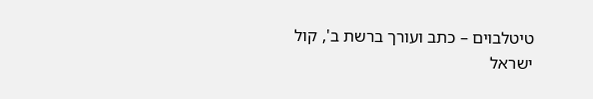טיטלבוים – כתב ועורך ברשת ב', קול ישראל